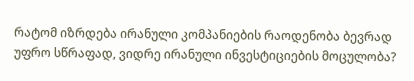რატომ იზრდება ირანული კომპანიების რაოდენობა ბევრად უფრო სწრაფად, ვიდრე ირანული ინვესტიციების მოცულობა?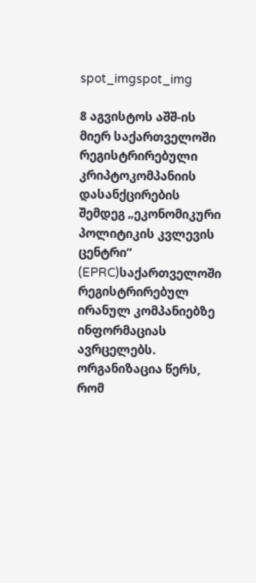spot_imgspot_img

8 აგვისტოს აშშ-ის მიერ საქართველოში რეგისტრირებული კრიპტოკომპანიის დასანქცირების შემდეგ „ეკონომიკური პოლიტიკის კვლევის ცენტრი“ (EPRC)საქართველოში რეგისტრირებულ ირანულ კომპანიებზე ინფორმაციას ავრცელებს. ორგანიზაცია წერს, რომ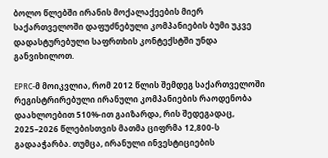ბოლო წლებში ირანის მოქალაქეების მიერ საქართველოში დაფუძნებული კომპანიების ბუმი უკვე დადასტურებული საფრთხის კონტექსტში უნდა განვიხილოთ.

EPRC-მ მოიკვლია, რომ 2012 წლის შემდეგ საქართველოში რეგისტრირებული ირანული კომპანიების რაოდენობა დაახლოებით 510%-ით გაიზარდა, რის შედეგადაც, 2025–2026 წლებისთვის მათმა ციფრმა 12,800-ს გადააჭარბა. თუმცა, ირანული ინვესტიციების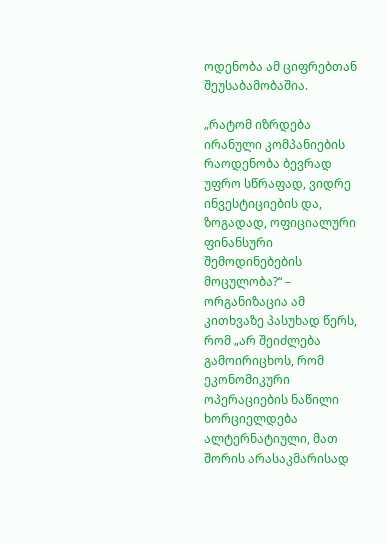ოდენობა ამ ციფრებთან შეუსაბამობაშია.

„რატომ იზრდება ირანული კომპანიების რაოდენობა ბევრად უფრო სწრაფად, ვიდრე ინვესტიციების და, ზოგადად, ოფიციალური ფინანსური შემოდინებების მოცულობა?“ – ორგანიზაცია ამ კითხვაზე პასუხად წერს, რომ „არ შეიძლება გამოირიცხოს, რომ ეკონომიკური ოპერაციების ნაწილი ხორციელდება ალტერნატიული, მათ შორის არასაკმარისად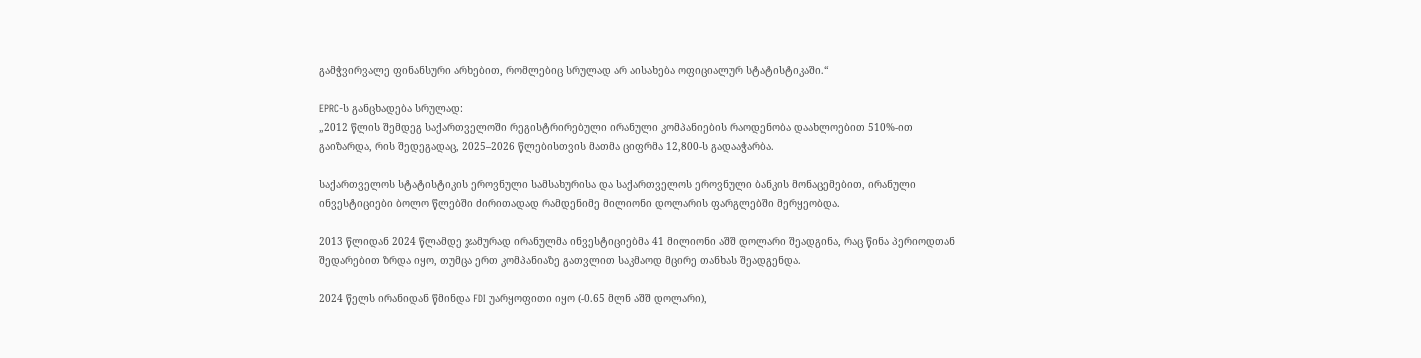გამჭვირვალე ფინანსური არხებით, რომლებიც სრულად არ აისახება ოფიციალურ სტატისტიკაში.“

EPRC-ს განცხადება სრულად:
„2012 წლის შემდეგ საქართველოში რეგისტრირებული ირანული კომპანიების რაოდენობა დაახლოებით 510%-ით გაიზარდა, რის შედეგადაც, 2025–2026 წლებისთვის მათმა ციფრმა 12,800-ს გადააჭარბა.

საქართველოს სტატისტიკის ეროვნული სამსახურისა და საქართველოს ეროვნული ბანკის მონაცემებით, ირანული ინვესტიციები ბოლო წლებში ძირითადად რამდენიმე მილიონი დოლარის ფარგლებში მერყეობდა.

2013 წლიდან 2024 წლამდე ჯამურად ირანულმა ინვესტიციებმა 41 მილიონი აშშ დოლარი შეადგინა, რაც წინა პერიოდთან შედარებით ზრდა იყო, თუმცა ერთ კომპანიაზე გათვლით საკმაოდ მცირე თანხას შეადგენდა.

2024 წელს ირანიდან წმინდა FDI უარყოფითი იყო (-0.65 მლნ აშშ დოლარი),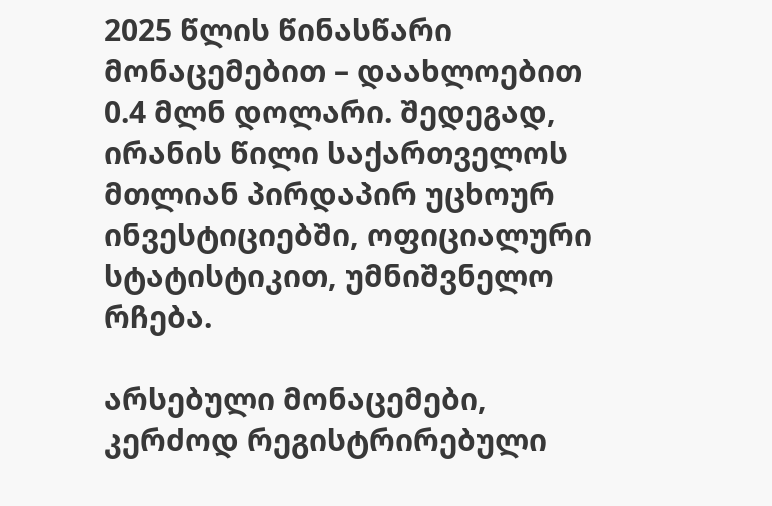2025 წლის წინასწარი მონაცემებით – დაახლოებით 0.4 მლნ დოლარი. შედეგად, ირანის წილი საქართველოს მთლიან პირდაპირ უცხოურ ინვესტიციებში, ოფიციალური სტატისტიკით, უმნიშვნელო რჩება.

არსებული მონაცემები, კერძოდ რეგისტრირებული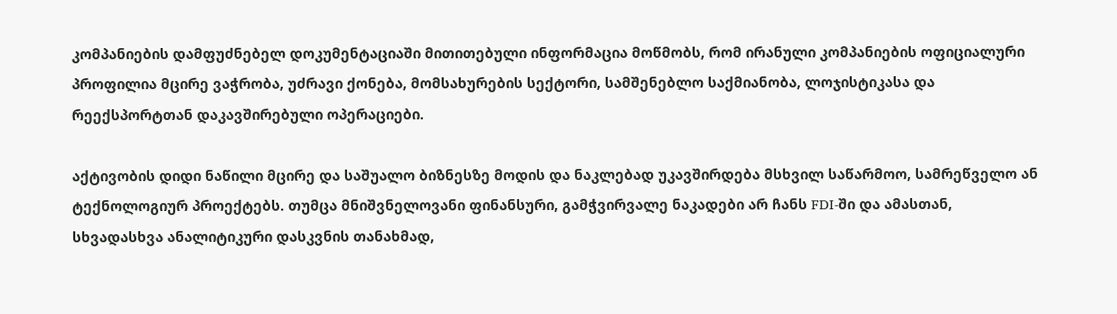კომპანიების დამფუძნებელ დოკუმენტაციაში მითითებული ინფორმაცია მოწმობს, რომ ირანული კომპანიების ოფიციალური პროფილია მცირე ვაჭრობა, უძრავი ქონება, მომსახურების სექტორი, სამშენებლო საქმიანობა, ლოჯისტიკასა და რეექსპორტთან დაკავშირებული ოპერაციები.

აქტივობის დიდი ნაწილი მცირე და საშუალო ბიზნესზე მოდის და ნაკლებად უკავშირდება მსხვილ საწარმოო, სამრეწველო ან ტექნოლოგიურ პროექტებს. თუმცა მნიშვნელოვანი ფინანსური, გამჭვირვალე ნაკადები არ ჩანს FDI-ში და ამასთან, სხვადასხვა ანალიტიკური დასკვნის თანახმად,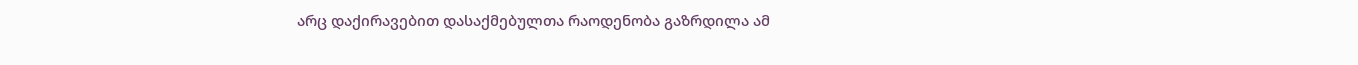არც დაქირავებით დასაქმებულთა რაოდენობა გაზრდილა ამ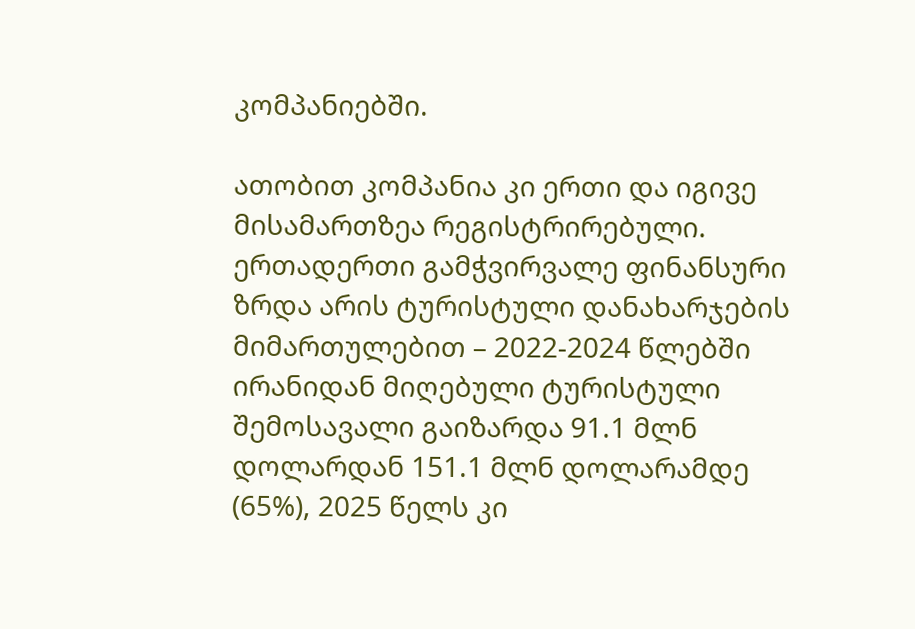კომპანიებში.

ათობით კომპანია კი ერთი და იგივე მისამართზეა რეგისტრირებული. ერთადერთი გამჭვირვალე ფინანსური ზრდა არის ტურისტული დანახარჯების მიმართულებით – 2022-2024 წლებში ირანიდან მიღებული ტურისტული შემოსავალი გაიზარდა 91.1 მლნ დოლარდან 151.1 მლნ დოლარამდე (65%), 2025 წელს კი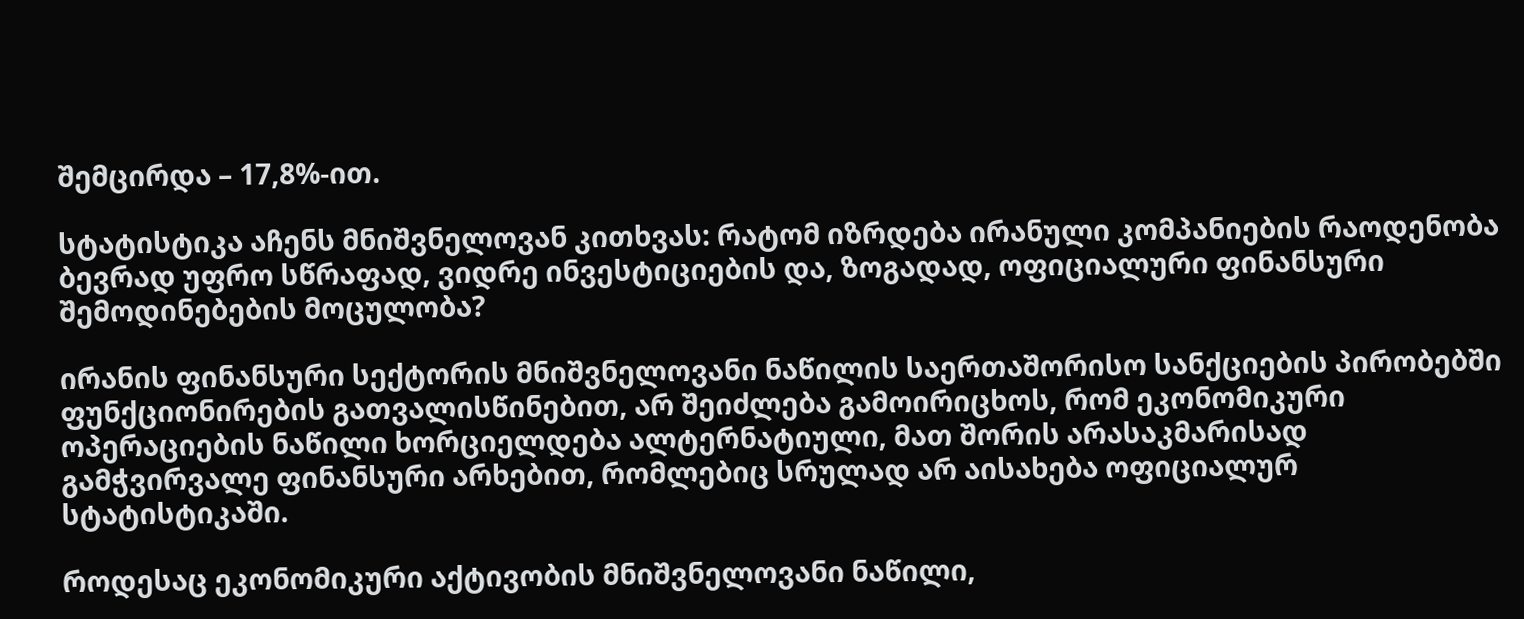შემცირდა – 17,8%-ით.

სტატისტიკა აჩენს მნიშვნელოვან კითხვას: რატომ იზრდება ირანული კომპანიების რაოდენობა ბევრად უფრო სწრაფად, ვიდრე ინვესტიციების და, ზოგადად, ოფიციალური ფინანსური შემოდინებების მოცულობა?

ირანის ფინანსური სექტორის მნიშვნელოვანი ნაწილის საერთაშორისო სანქციების პირობებში ფუნქციონირების გათვალისწინებით, არ შეიძლება გამოირიცხოს, რომ ეკონომიკური ოპერაციების ნაწილი ხორციელდება ალტერნატიული, მათ შორის არასაკმარისად გამჭვირვალე ფინანსური არხებით, რომლებიც სრულად არ აისახება ოფიციალურ სტატისტიკაში.

როდესაც ეკონომიკური აქტივობის მნიშვნელოვანი ნაწილი,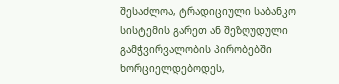შესაძლოა, ტრადიციული საბანკო სისტემის გარეთ ან შეზღუდული გამჭვირვალობის პირობებში ხორციელდებოდეს,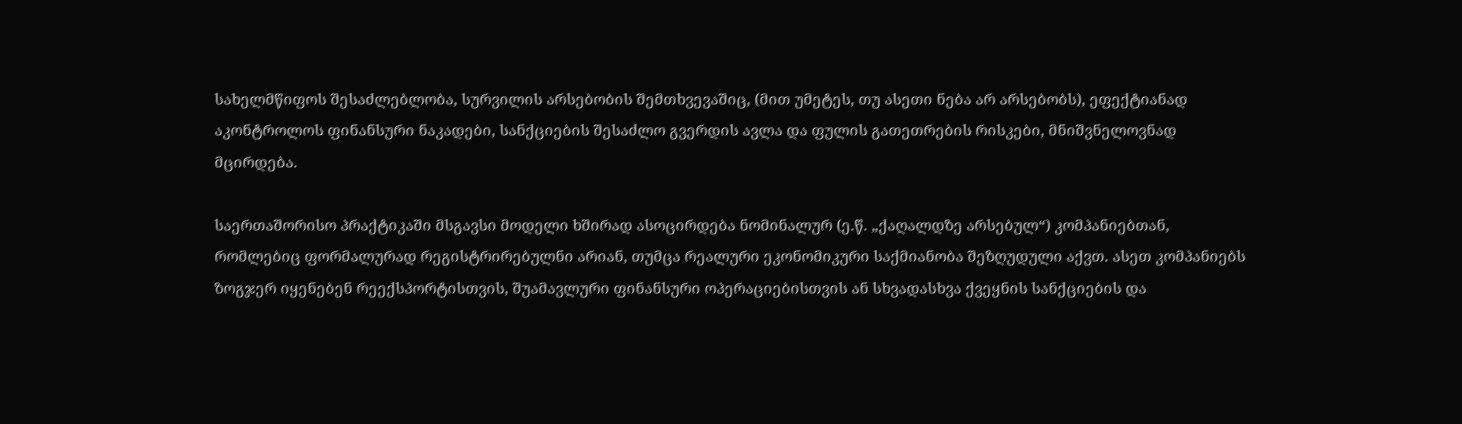სახელმწიფოს შესაძლებლობა, სურვილის არსებობის შემთხვევაშიც, (მით უმეტეს, თუ ასეთი ნება არ არსებობს), ეფექტიანად აკონტროლოს ფინანსური ნაკადები, სანქციების შესაძლო გვერდის ავლა და ფულის გათეთრების რისკები, მნიშვნელოვნად მცირდება.

საერთაშორისო პრაქტიკაში მსგავსი მოდელი ხშირად ასოცირდება ნომინალურ (ე.წ. „ქაღალდზე არსებულ“) კომპანიებთან, რომლებიც ფორმალურად რეგისტრირებულნი არიან, თუმცა რეალური ეკონომიკური საქმიანობა შეზღუდული აქვთ. ასეთ კომპანიებს ზოგჯერ იყენებენ რეექსპორტისთვის, შუამავლური ფინანსური ოპერაციებისთვის ან სხვადასხვა ქვეყნის სანქციების და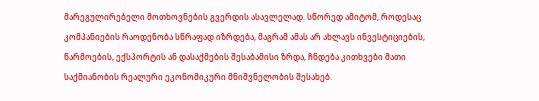მარეგულირებელი მოთხოვნების გვერდის ასავლელად. სწორედ ამიტომ, როდესაც კომპანიების რაოდენობა სწრაფად იზრდება, მაგრამ ამას არ ახლავს ინვესტიციების, წარმოების, ექსპორტის ან დასაქმების შესაბამისი ზრდა, ჩნდება კითხვები მათი საქმიანობის რეალური ეკონომიკური მნიშვნელობის შესახებ.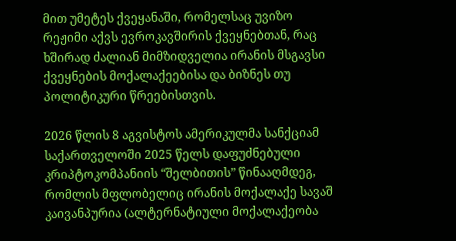მით უმეტეს ქვეყანაში, რომელსაც უვიზო რეჟიმი აქვს ევროკავშირის ქვეყნებთან, რაც ხშირად ძალიან მიმზიდველია ირანის მსგავსი ქვეყნების მოქალაქეებისა და ბიზნეს თუ პოლიტიკური წრეებისთვის.

2026 წლის 8 აგვისტოს ამერიკულმა სანქციამ საქართველოში 2025 წელს დაფუძნებული კრიპტოკომპანიის “შელბითის” წინააღმდეგ, რომლის მფლობელიც ირანის მოქალაქე სავაშ კაივანპურია (ალტერნატიული მოქალაქეობა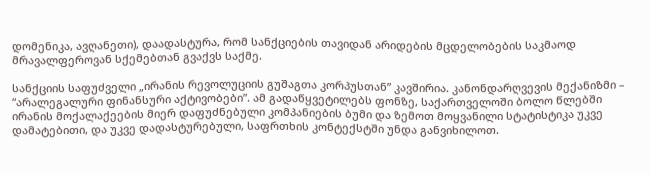დომენიკა, ავღანეთი), დაადასტურა, რომ სანქციების თავიდან არიდების მცდელობების საკმაოდ მრავალფეროვან სქემებთან გვაქვს საქმე.

სანქციის საფუძველი „ირანის რევოლუციის გუშაგთა კორპუსთან” კავშირია. კანონდარღვევის მექანიზმი – “არალეგალური ფინანსური აქტივობები”. ამ გადაწყვეტილებს ფონზე, საქართველოში ბოლო წლებში ირანის მოქალაქეების მიერ დაფუძნებული კომპანიების ბუმი და ზემოთ მოყვანილი სტატისტიკა უკვე დამატებითი, და უკვე დადასტურებული, საფრთხის კონტექსტში უნდა განვიხილოთ.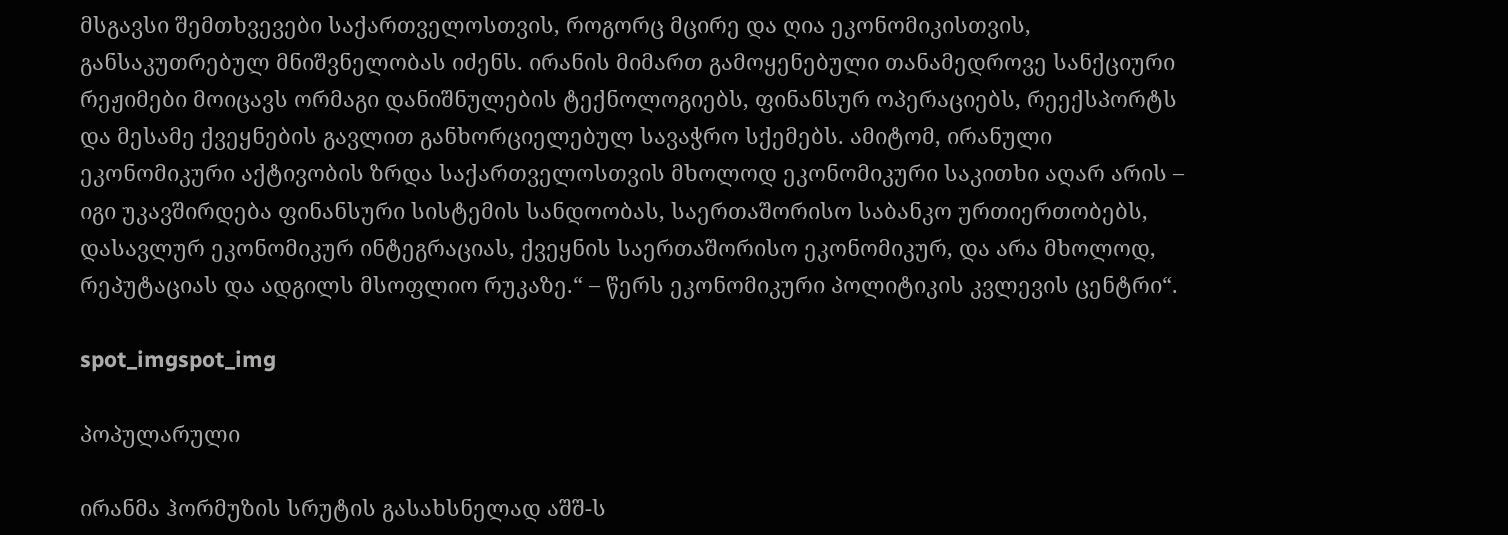მსგავსი შემთხვევები საქართველოსთვის, როგორც მცირე და ღია ეკონომიკისთვის, განსაკუთრებულ მნიშვნელობას იძენს. ირანის მიმართ გამოყენებული თანამედროვე სანქციური რეჟიმები მოიცავს ორმაგი დანიშნულების ტექნოლოგიებს, ფინანსურ ოპერაციებს, რეექსპორტს და მესამე ქვეყნების გავლით განხორციელებულ სავაჭრო სქემებს. ამიტომ, ირანული ეკონომიკური აქტივობის ზრდა საქართველოსთვის მხოლოდ ეკონომიკური საკითხი აღარ არის – იგი უკავშირდება ფინანსური სისტემის სანდოობას, საერთაშორისო საბანკო ურთიერთობებს, დასავლურ ეკონომიკურ ინტეგრაციას, ქვეყნის საერთაშორისო ეკონომიკურ, და არა მხოლოდ, რეპუტაციას და ადგილს მსოფლიო რუკაზე.“ – წერს ეკონომიკური პოლიტიკის კვლევის ცენტრი“.

spot_imgspot_img

პოპულარული

ირანმა ჰორმუზის სრუტის გასახსნელად აშშ-ს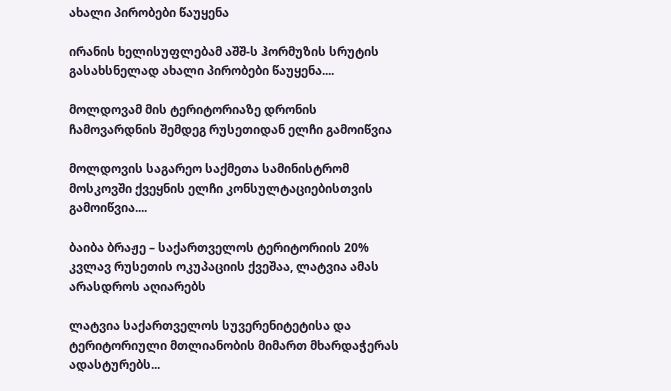ახალი პირობები წაუყენა

ირანის ხელისუფლებამ აშშ-ს ჰორმუზის სრუტის გასახსნელად ახალი პირობები წაუყენა....

მოლდოვამ მის ტერიტორიაზე დრონის ჩამოვარდნის შემდეგ რუსეთიდან ელჩი გამოიწვია

მოლდოვის საგარეო საქმეთა სამინისტრომ მოსკოვში ქვეყნის ელჩი კონსულტაციებისთვის გამოიწვია....

ბაიბა ბრაჟე – საქართველოს ტერიტორიის 20% კვლავ რუსეთის ოკუპაციის ქვეშაა, ლატვია ამას არასდროს აღიარებს

ლატვია საქართველოს სუვერენიტეტისა და ტერიტორიული მთლიანობის მიმართ მხარდაჭერას ადასტურებს...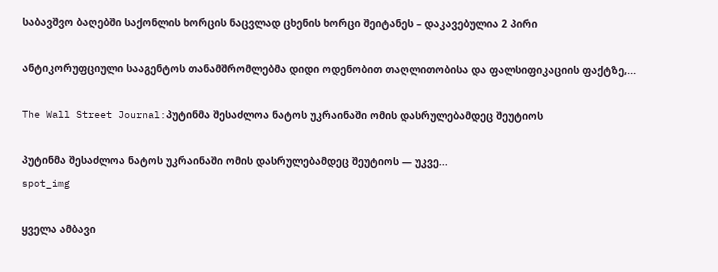საბავშვო ბაღებში საქონლის ხორცის ნაცვლად ცხენის ხორცი შეიტანეს – დაკავებულია 2 პირი

ანტიკორუფციული სააგენტოს თანამშრომლებმა დიდი ოდენობით თაღლითობისა და ფალსიფიკაციის ფაქტზე,...

The Wall Street Journal:პუტინმა შესაძლოა ნატოს უკრაინაში ომის დასრულებამდეც შეუტიოს

პუტინმა შესაძლოა ნატოს უკრაინაში ომის დასრულებამდეც შეუტიოს — უკვე...
spot_img

ყველა ამბავი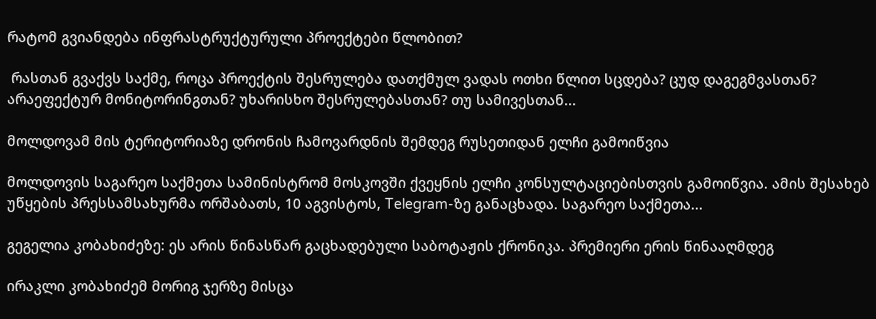რატომ გვიანდება ინფრასტრუქტურული პროექტები წლობით?

 რასთან გვაქვს საქმე, როცა პროექტის შესრულება დათქმულ ვადას ოთხი წლით სცდება? ცუდ დაგეგმვასთან? არაეფექტურ მონიტორინგთან? უხარისხო შესრულებასთან? თუ სამივესთან...

მოლდოვამ მის ტერიტორიაზე დრონის ჩამოვარდნის შემდეგ რუსეთიდან ელჩი გამოიწვია

მოლდოვის საგარეო საქმეთა სამინისტრომ მოსკოვში ქვეყნის ელჩი კონსულტაციებისთვის გამოიწვია. ამის შესახებ უწყების პრესსამსახურმა ორშაბათს, 10 აგვისტოს, Telegram-ზე განაცხადა. საგარეო საქმეთა...

გეგელია კობახიძეზე: ეს არის წინასწარ გაცხადებული საბოტაჟის ქრონიკა. პრემიერი ერის წინააღმდეგ

ირაკლი კობახიძემ მორიგ ჯერზე მისცა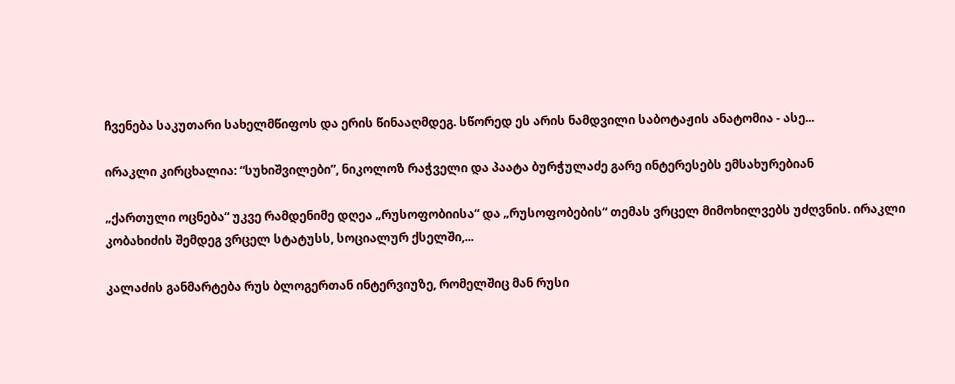ჩვენება საკუთარი სახელმწიფოს და ერის წინააღმდეგ. სწორედ ეს არის ნამდვილი საბოტაჟის ანატომია - ასე...

ირაკლი კირცხალია: “სუხიშვილები”, ნიკოლოზ რაჭველი და პაატა ბურჭულაძე გარე ინტერესებს ემსახურებიან

„ქართული ოცნება“ უკვე რამდენიმე დღეა „რუსოფობიისა“ და „რუსოფობების“ თემას ვრცელ მიმოხილვებს უძღვნის. ირაკლი კობახიძის შემდეგ ვრცელ სტატუსს, სოციალურ ქსელში,...

კალაძის განმარტება რუს ბლოგერთან ინტერვიუზე, რომელშიც მან რუსი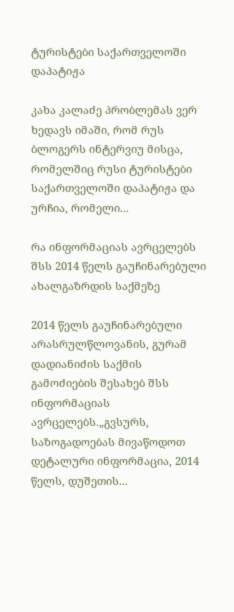ტურისტები საქართველოში დაპატიჟა

კახა კალაძე პრობლემას ვერ ხედავს იმაში, რომ რუს ბლოგერს ინტერვიუ მისცა, რომელშიც რუსი ტურისტები საქართველოში დაპატიჟა და ურჩია, რომელი...

რა ინფორმაციას ავრცელებს შსს 2014 წელს გაუჩინარებული ახალგაზრდის საქმეზე

2014 წელს გაუჩინარებული არასრულწლოვანის, გურამ დადიანიძის საქმის გამოძიების შესახებ შსს ინფორმაციას ავრცელებს.„გვსურს, საზოგადოებას მივაწოდოთ დეტალური ინფორმაცია, 2014 წელს, დუშეთის...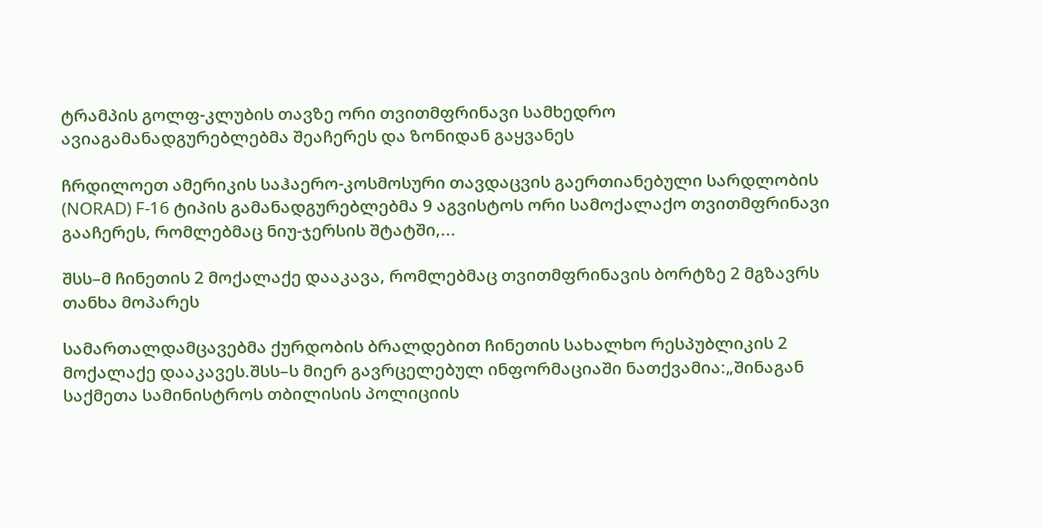ტრამპის გოლფ-კლუბის თავზე ორი თვითმფრინავი სამხედრო ავიაგამანადგურებლებმა შეაჩერეს და ზონიდან გაყვანეს

ჩრდილოეთ ამერიკის საჰაერო-კოსმოსური თავდაცვის გაერთიანებული სარდლობის (NORAD) F-16 ტიპის გამანადგურებლებმა 9 აგვისტოს ორი სამოქალაქო თვითმფრინავი გააჩერეს, რომლებმაც ნიუ-ჯერსის შტატში,...

შსს–მ ჩინეთის 2 მოქალაქე დააკავა, რომლებმაც თვითმფრინავის ბორტზე 2 მგზავრს თანხა მოპარეს

სამართალდამცავებმა ქურდობის ბრალდებით ჩინეთის სახალხო რესპუბლიკის 2 მოქალაქე დააკავეს.შსს–ს მიერ გავრცელებულ ინფორმაციაში ნათქვამია:„შინაგან საქმეთა სამინისტროს თბილისის პოლიციის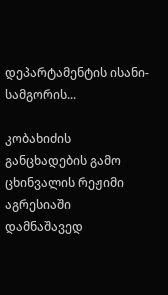დეპარტამენტის ისანი-სამგორის...

კობახიძის განცხადების გამო ცხინვალის რეჟიმი აგრესიაში დამნაშავედ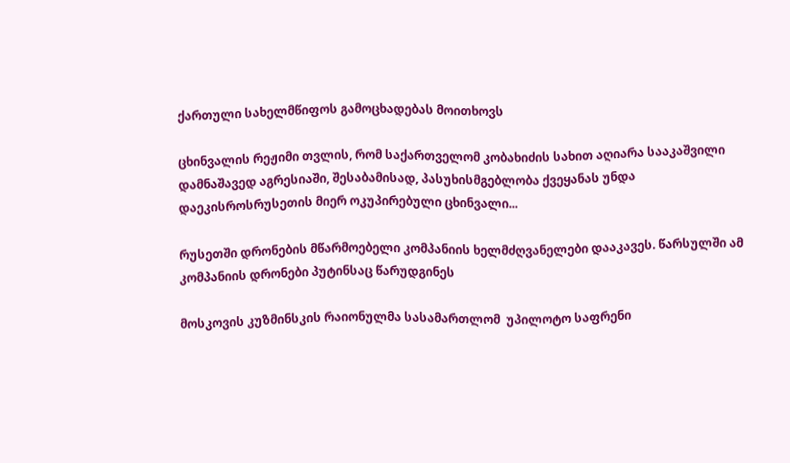ქართული სახელმწიფოს გამოცხადებას მოითხოვს

ცხინვალის რეჟიმი თვლის, რომ საქართველომ კობახიძის სახით აღიარა სააკაშვილი დამნაშავედ აგრესიაში, შესაბამისად, პასუხისმგებლობა ქვეყანას უნდა დაეკისროსრუსეთის მიერ ოკუპირებული ცხინვალი...

რუსეთში დრონების მწარმოებელი კომპანიის ხელმძღვანელები დააკავეს. წარსულში ამ კომპანიის დრონები პუტინსაც წარუდგინეს

მოსკოვის კუზმინსკის რაიონულმა სასამართლომ  უპილოტო საფრენი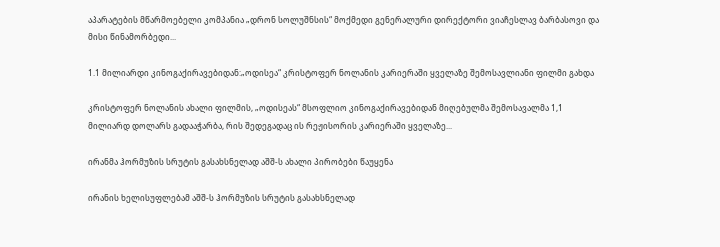აპარატების მწარმოებელი კომპანია „დრონ სოლუშნსის“ მოქმედი გენერალური დირექტორი ვიაჩესლავ ბარბასოვი და მისი წინამორბედი...

1.1 მილიარდი კინოგაქირავებიდან:„ოდისეა“ კრისტოფერ ნოლანის კარიერაში ყველაზე შემოსავლიანი ფილმი გახდა

კრისტოფერ ნოლანის ახალი ფილმის, „ოდისეას“ მსოფლიო კინოგაქირავებიდან მიღებულმა შემოსავალმა 1,1 მილიარდ დოლარს გადააჭარბა, რის შედეგადაც ის რეჟისორის კარიერაში ყველაზე...

ირანმა ჰორმუზის სრუტის გასახსნელად აშშ-ს ახალი პირობები წაუყენა

ირანის ხელისუფლებამ აშშ-ს ჰორმუზის სრუტის გასახსნელად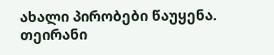ახალი პირობები წაუყენა. თეირანი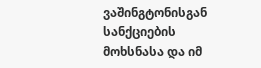ვაშინგტონისგან სანქციების მოხსნასა და იმ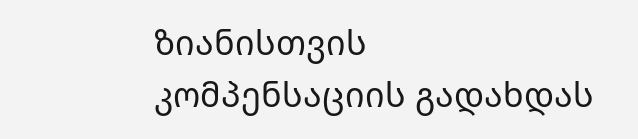ზიანისთვის კომპენსაციის გადახდას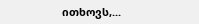ითხოვს,...